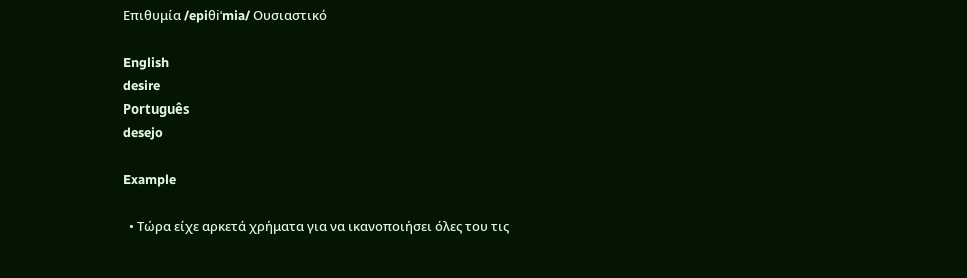Επιθυμία /epiθiˈmia/ Ουσιαστικό

English
desire
Português
desejo

Example

  • Τώρα είχε αρκετά χρήματα για να ικανοποιήσει όλες του τις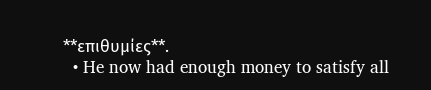**επιθυμίες**.
  • He now had enough money to satisfy all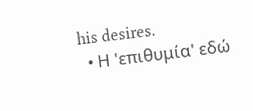his desires.
  • Η 'επιθυμία' εδώ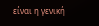είναι η γενική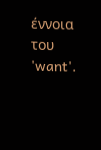έννοια του 'want'.